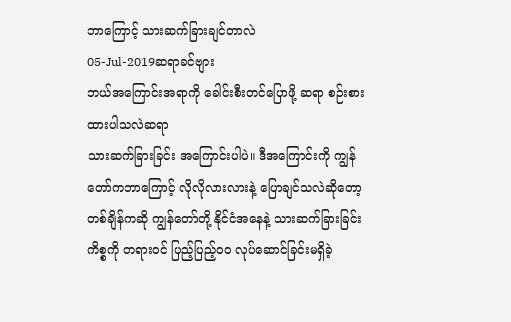ဘာကြောင့် သားဆက်ခြားချင်တာလဲ
05-Jul-2019ဆရာခင်ဗျား
ဘယ်အကြောင်းအရာကို ခေါင်းစီးတင်ပြောဖို့ ဆရာ စဉ်းစားထားပါသလဲဆရာ
သားဆက်ခြားခြင်း အကြောင်းပါပဲ။ ဒီအကြောင်းကို ကျွန်တော်ကဘာကြောင့် လိုလိုလားလားနဲ့ ပြောချင်သလဲဆိုတော့ တစ်ချိန်ကဆို ကျွန်တော်တို့ နိုင်ငံအနေနဲ့ သားဆက်ခြားခြင်းကိစ္စကို တရားဝင် ပြည့်ပြည့်ဝဝ လုပ်ဆောင်ခြင်းမရှိခဲ့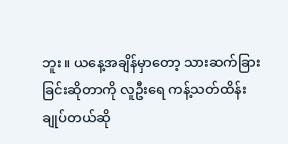ဘူး။ ယနေ့အချိန်မှာတော့ သားဆက်ခြားခြင်းဆိုတာကို လူဦးရေ ကန့်သတ်ထိန်းချုပ်တယ်ဆို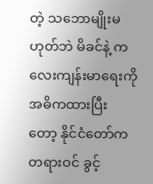တဲ့ သဘောမျိုးမဟုတ်ဘဲ မိခင်နဲ့ ကလေးကျန်းမာရေးကို အဓိကထားပြီး တော့ နိုင်ငံတော်က တရားဝင် ခွင့်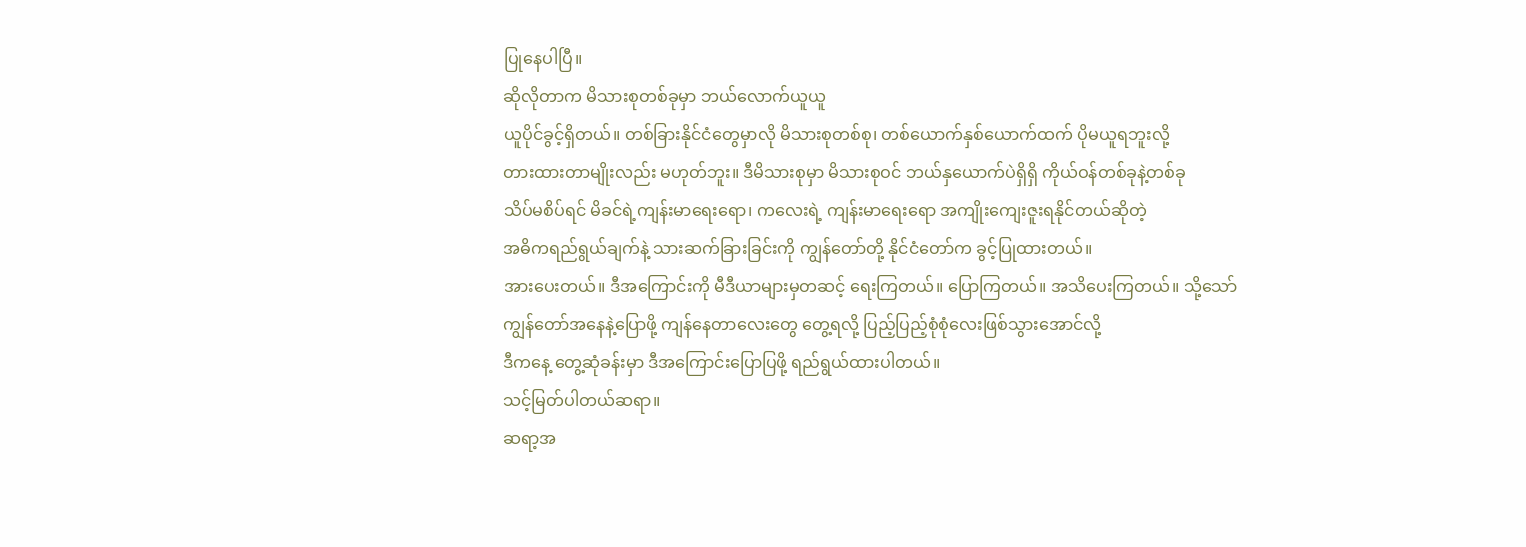ပြုနေပါပြီ။
ဆိုလိုတာက မိသားစုတစ်ခုမှာ ဘယ်လောက်ယူယူ
ယူပိုင်ခွင့်ရှိတယ်။ တစ်ခြားနိုင်ငံတွေမှာလို မိသားစုတစ်စု၊ တစ်ယောက်နှစ်ယောက်ထက် ပိုမယူရဘူးလို့
တားထားတာမျိုးလည်း မဟုတ်ဘူး။ ဒီမိသားစုမှာ မိသားစုဝင် ဘယ်နှယောက်ပဲရှိရှိ ကိုယ်ဝန်တစ်ခုနဲ့တစ်ခု
သိပ်မစိပ်ရင် မိခင်ရဲ့ကျန်းမာရေးရော၊ ကလေးရဲ့ ကျန်းမာရေးရော အကျိုးကျေးဇူးရနိုင်တယ်ဆိုတဲ့
အဓိကရည်ရွယ်ချက်နဲ့ သားဆက်ခြားခြင်းကို ကျွန်တော်တို့ နိုင်ငံတော်က ခွင့်ပြုထားတယ်။
အားပေးတယ်။ ဒီအကြောင်းကို မီဒီယာများမှတဆင့် ရေးကြတယ်။ ပြောကြတယ်။ အသိပေးကြတယ်။ သို့သော်
ကျွန်တော်အနေနဲ့ပြောဖို့ ကျန်နေတာလေးတွေ တွေ့ရလို့ ပြည့်ပြည့်စုံစုံလေးဖြစ်သွားအောင်လို့
ဒီကနေ့ တွေ့ဆုံခန်းမှာ ဒီအကြောင်းပြောပြဖို့ ရည်ရွယ်ထားပါတယ်။
သင့်မြတ်ပါတယ်ဆရာ။
ဆရာ့အ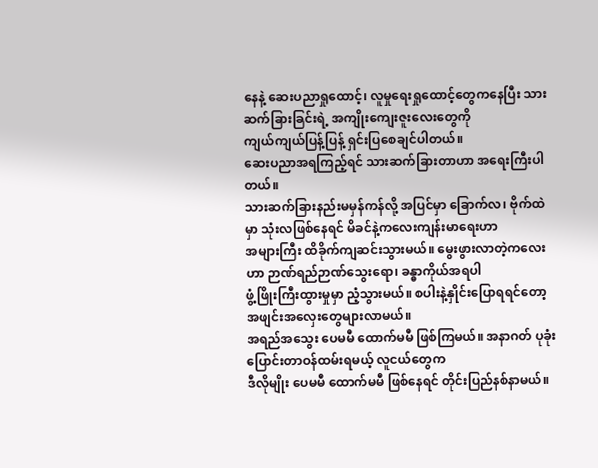နေနဲ့ ဆေးပညာရှုထောင့်၊ လူမှုရေးရှုထောင့်တွေကနေပြီး သားဆက်ခြားခြင်းရဲ့ အကျိုးကျေးဇူးလေးတွေကို
ကျယ်ကျယ်ပြန့်ပြန့် ရှင်းပြစေချင်ပါတယ်။
ဆေးပညာအရကြည့်ရင် သားဆက်ခြားတာဟာ အရေးကြီးပါတယ်။
သားဆက်ခြားနည်းမမှန်ကန်လို့ အပြင်မှာ ခြောက်လ၊ ဗိုက်ထဲမှာ သုံးလဖြစ်နေရင် မိခင်နဲ့ကလေးကျန်းမာရေးဟာ
အများကြီး ထိခိုက်ကျဆင်းသွားမယ်။ မွေးဖွားလာတဲ့ကလေးဟာ ဉာဏ်ရည်ဉာဏ်သွေးရော၊ ခန္ဓာကိုယ်အရပါ
ဖွံ့ဖြိုးကြီးထွားမှုမှာ ညံ့သွားမယ်။ စပါးနဲ့နှိုင်းပြောရရင်တော့ အဖျင်းအလှေးတွေများလာမယ်။
အရည်အသွေး ပေမမီ ထောက်မမီ ဖြစ်ကြမယ်။ အနာဂတ် ပုခုံးပြောင်းတာဝန်ထမ်းရမယ့် လူငယ်တွေက
ဒီလိုမျိုး ပေမမီ ထောက်မမီ ဖြစ်နေရင် တိုင်းပြည်နစ်နာမယ်။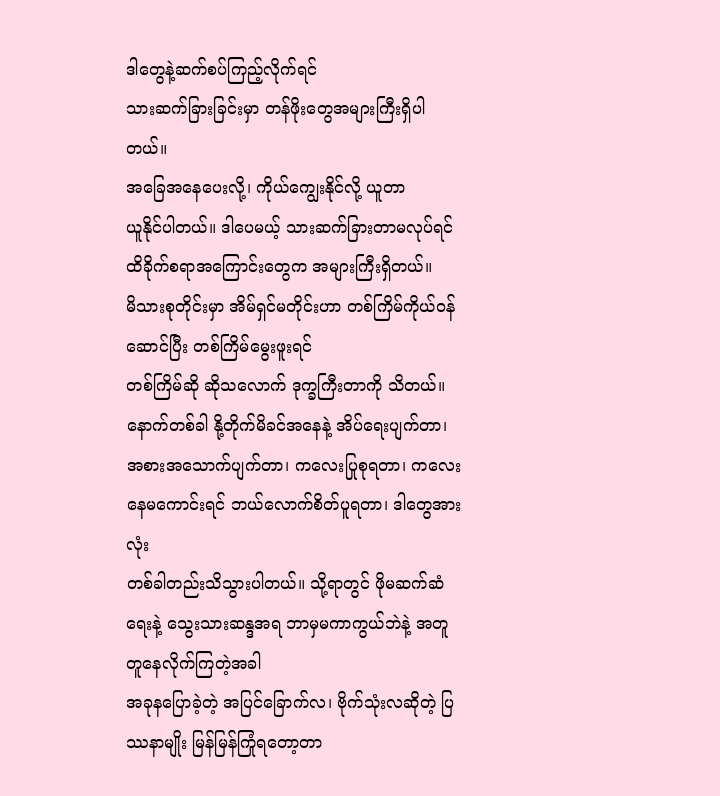ဒါတွေနဲ့ဆက်စပ်ကြည့်လိုက်ရင်
သားဆက်ခြားခြင်းမှာ တန်ဖိုးတွေအများကြီးရှိပါတယ်။
အခြေအနေပေးလို့၊ ကိုယ်ကျွေးနိုင်လို့ ယူတာ
ယူနိုင်ပါတယ်။ ဒါပေမယ့် သားဆက်ခြားတာမလုပ်ရင် ထိခိုက်စရာအကြောင်းတွေက အများကြီးရှိတယ်။
မိသားစုတိုင်းမှာ အိမ်ရှင်မတိုင်းဟာ တစ်ကြိမ်ကိုယ်ဝန်ဆောင်ပြီး တစ်ကြိမ်မွေးဖူးရင်
တစ်ကြိမ်ဆို ဆိုသလောက် ဒုက္ခကြီးတာကို သိတယ်။ နောက်တစ်ခါ နို့တိုက်မိခင်အနေနဲ့ အိပ်ရေးပျက်တာ၊
အစားအသောက်ပျက်တာ၊ ကလေးပြုစုရတာ၊ ကလေးနေမကောင်းရင် ဘယ်လောက်စိတ်ပူရတာ၊ ဒါတွေအားလုံး
တစ်ခါတည်းသိသွားပါတယ်။ သို့ရာတွင် ဖိုမဆက်ဆံရေးနဲ့ သွေးသားဆန္ဒအရ ဘာမှမကာကွယ်ဘဲနဲ့ အတူတူနေလိုက်ကြတဲ့အခါ
အခုနပြောခဲ့တဲ့ အပြင်ခြောက်လ၊ ဗိုက်သုံးလဆိုတဲ့ ပြဿနာမျိုး မြန်မြန်ကြုံရတော့တာ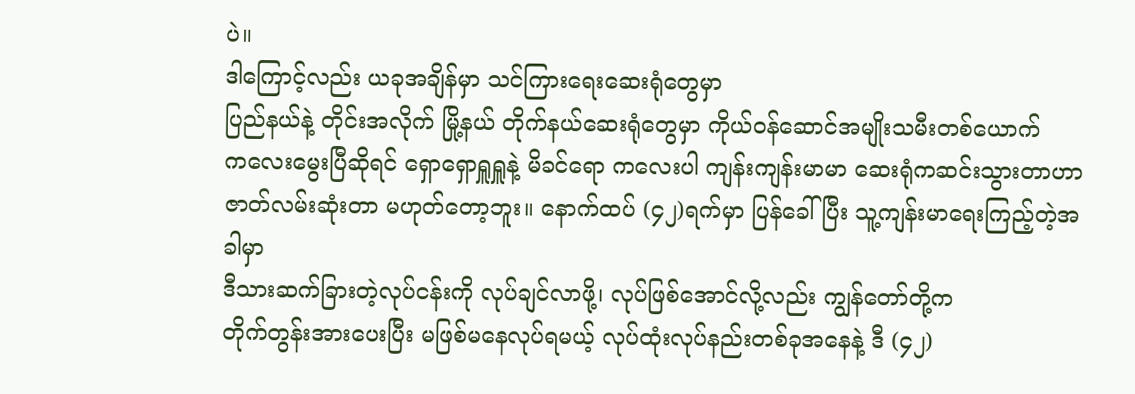ပဲ။
ဒါကြောင့်လည်း ယခုအချိန်မှာ သင်ကြားရေးဆေးရုံတွေမှာ
ပြည်နယ်နဲ့ တိုင်းအလိုက် မြို့နယ် တိုက်နယ်ဆေးရုံတွေမှာ ကိုယ်ဝန်ဆောင်အမျိုးသမီးတစ်ယောက်
ကလေးမွေးပြီဆိုရင် ရှောရှောရှူရှူနဲ့ မိခင်ရော ကလေးပါ ကျန်းကျန်းမာမာ ဆေးရုံကဆင်းသွားတာဟာ
ဇာတ်လမ်းဆုံးတာ မဟုတ်တော့ဘူး။ နောက်ထပ် (၄၂)ရက်မှာ ပြန်ခေါ်ပြီး သူ့ကျန်းမာရေးကြည့်တဲ့အခါမှာ
ဒီသားဆက်ခြားတဲ့လုပ်ငန်းကို လုပ်ချင်လာဖို့၊ လုပ်ဖြစ်အောင်လို့လည်း ကျွန်တော်တို့က
တိုက်တွန်းအားပေးပြီး မဖြစ်မနေလုပ်ရမယ့် လုပ်ထုံးလုပ်နည်းတစ်ခုအနေနဲ့ ဒီ (၄၂)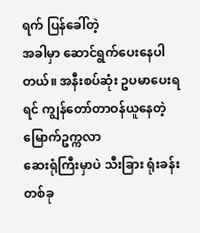ရက် ပြန်ခေါ်တဲ့
အခါမှာ ဆောင်ရွက်ပေးနေပါတယ်။ အနီးစပ်ဆုံး ဥပမာပေးရရင် ကျွန်တော်တာဝန်ယူနေတဲ့ မြောက်ဥက္ကလာ
ဆေးရုံကြီးမှာပဲ သီးခြား ရုံးခန်းတစ်ခု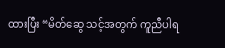ထားပြီး “မိတ်ဆွေ သင့်အတွက် ကူညီပါရ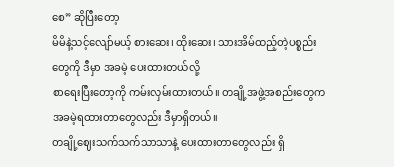စေ” ဆိုပြီးတော့
မိမိနဲ့သင့်လျော်မယ့် စားဆေး၊ ထိုးဆေး၊ သားအိမ်ထည့်တဲ့ပစ္စည်းတွေကို ဒီမှာ အခမဲ့ ပေးထားတယ်လို့
စာရေးပြီးတော့ကို ကမ်းလှမ်းထားတယ်။ တချို့အဖွဲ့အစည်းတွေက အခမဲ့ရထားတာတွေလည်း ဒီမှာရှိတယ်။
တချို့ဈေးသက်သက်သာသာနဲ့ ပေးထားတာတွေလည်း ရှိ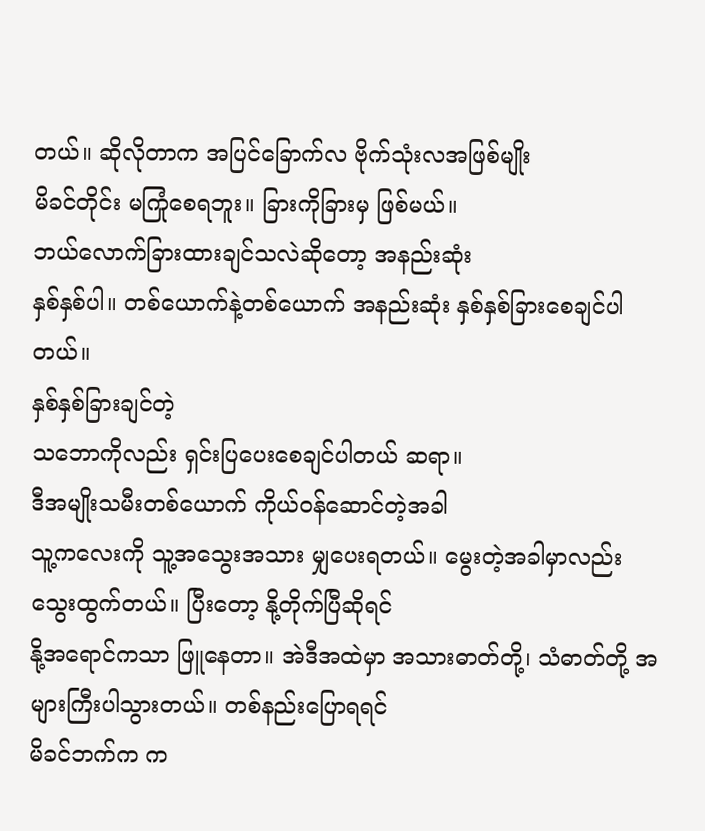တယ်။ ဆိုလိုတာက အပြင်ခြောက်လ ဗိုက်သုံးလအဖြစ်မျိုး
မိခင်တိုင်း မကြုံစေရဘူး။ ခြားကိုခြားမှ ဖြစ်မယ်။
ဘယ်လောက်ခြားထားချင်သလဲဆိုတော့ အနည်းဆုံး
နှစ်နှစ်ပါ။ တစ်ယောက်နဲ့တစ်ယောက် အနည်းဆုံး နှစ်နှစ်ခြားစေချင်ပါတယ်။
နှစ်နှစ်ခြားချင်တဲ့
သဘောကိုလည်း ရှင်းပြပေးစေချင်ပါတယ် ဆရာ။
ဒီအမျိုးသမီးတစ်ယောက် ကိုယ်ဝန်ဆောင်တဲ့အခါ
သူ့ကလေးကို သူ့အသွေးအသား မျှပေးရတယ်။ မွေးတဲ့အခါမှာလည်း သွေးထွက်တယ်။ ပြီးတော့ နို့တိုက်ပြီဆိုရင်
နို့အရောင်ကသာ ဖြူနေတာ။ အဲဒီအထဲမှာ အသားဓာတ်တို့၊ သံဓာတ်တို့ အများကြီးပါသွားတယ်။ တစ်နည်းပြောရရင်
မိခင်ဘက်က က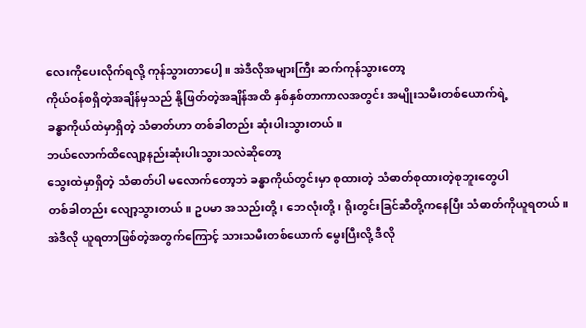လေးကိုပေးလိုက်ရလို့ ကုန်သွားတာပေါ့။ အဲဒီလိုအများကြီး ဆက်ကုန်သွားတော့
ကိုယ်ဝန်စရှိတဲ့အချိန်မှသည် နို့ဖြတ်တဲ့အချိန်အထိ နှစ်နှစ်တာကာလအတွင်း အမျိုးသမီးတစ်ယောက်ရဲ့
ခန္ဓာကိုယ်ထဲမှာရှိတဲ့ သံဓာတ်ဟာ တစ်ခါတည်း ဆုံးပါးသွားတယ်။
ဘယ်လောက်ထိလျော့နည်းဆုံးပါးသွားသလဲဆိုတော့
သွေးထဲမှာရှိတဲ့ သံဓာတ်ပါ မလောက်တော့ဘဲ ခန္ဓာကိုယ်တွင်းမှာ စုထားတဲ့ သံဓာတ်စုထားတဲ့စုဘူးတွေပါ
တစ်ခါတည်း လျော့သွားတယ်။ ဥပမာ အသည်းတို့၊ ဘေလုံးတို့၊ ရိုးတွင်းခြင်ဆီတို့ကနေပြီး သံဓာတ်ကိုယူရတယ်။
အဲဒီလို ယူရတာဖြစ်တဲ့အတွက်ကြောင့် သားသမီးတစ်ယောက် မွေးပြီးလို့ ဒီလို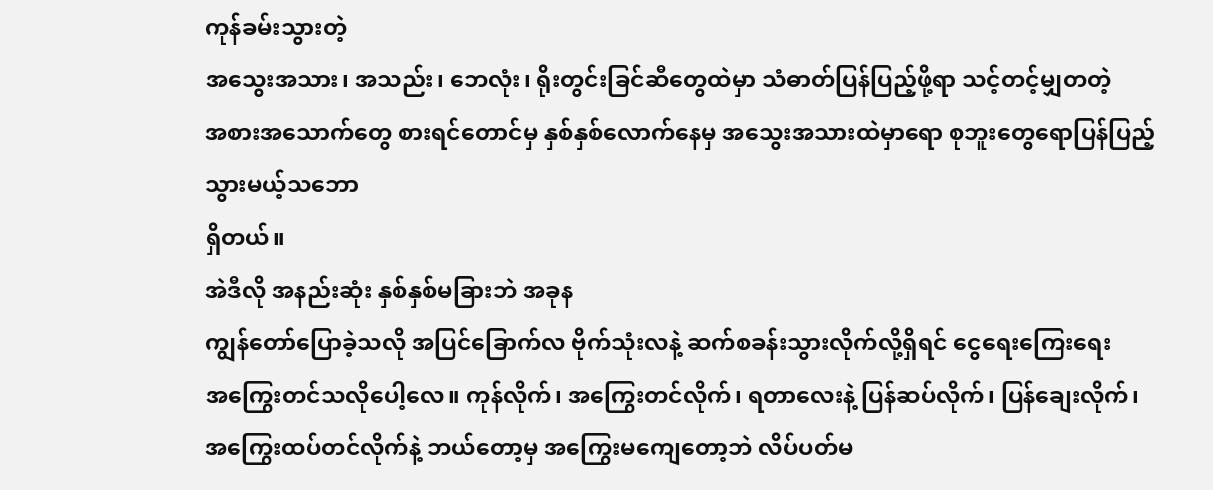ကုန်ခမ်းသွားတဲ့
အသွေးအသား၊ အသည်း၊ ဘေလုံး၊ ရိုးတွင်းခြင်ဆီတွေထဲမှာ သံဓာတ်ပြန်ပြည့်ဖို့ရာ သင့်တင့်မျှတတဲ့
အစားအသောက်တွေ စားရင်တောင်မှ နှစ်နှစ်လောက်နေမှ အသွေးအသားထဲမှာရော စုဘူးတွေရောပြန်ပြည့်သွားမယ့်သဘော
ရှိတယ်။
အဲဒီလို အနည်းဆုံး နှစ်နှစ်မခြားဘဲ အခုန
ကျွန်တော်ပြောခဲ့သလို အပြင်ခြောက်လ ဗိုက်သုံးလနဲ့ ဆက်စခန်းသွားလိုက်လို့ရှိရင် ငွေရေးကြေးရေး
အကြွေးတင်သလိုပေါ့လေ။ ကုန်လိုက်၊ အကြွေးတင်လိုက်၊ ရတာလေးနဲ့ ပြန်ဆပ်လိုက်၊ ပြန်ချေးလိုက်၊
အကြွေးထပ်တင်လိုက်နဲ့ ဘယ်တော့မှ အကြွေးမကျေတော့ဘဲ လိပ်ပတ်မ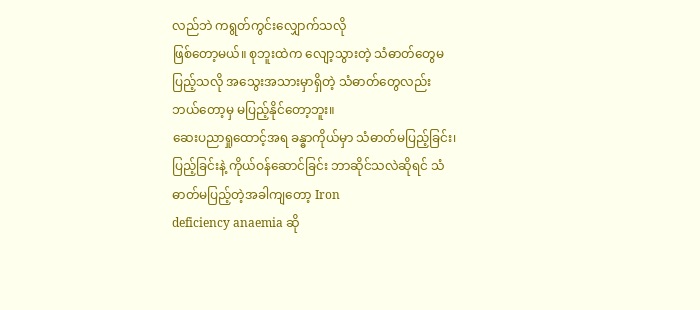လည်ဘဲ ကရွတ်ကွင်းလျှောက်သလို
ဖြစ်တော့မယ်။ စုဘူးထဲက လျော့သွားတဲ့ သံဓာတ်တွေမပြည့်သလို အသွေးအသားမှာရှိတဲ့ သံဓာတ်တွေလည်း
ဘယ်တော့မှ မပြည့်နိုင်တော့ဘူး။
ဆေးပညာရှုထောင့်အရ ခန္ဓာကိုယ်မှာ သံဓာတ်မပြည့်ခြင်း၊
ပြည့်ခြင်းနဲ့ ကိုယ်ဝန်ဆောင်ခြင်း ဘာဆိုင်သလဲဆိုရင် သံဓာတ်မပြည့်တဲ့အခါကျတော့ Iron
deficiency anaemia ဆို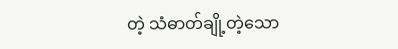တဲ့ သံဓာတ်ချို့တဲ့သော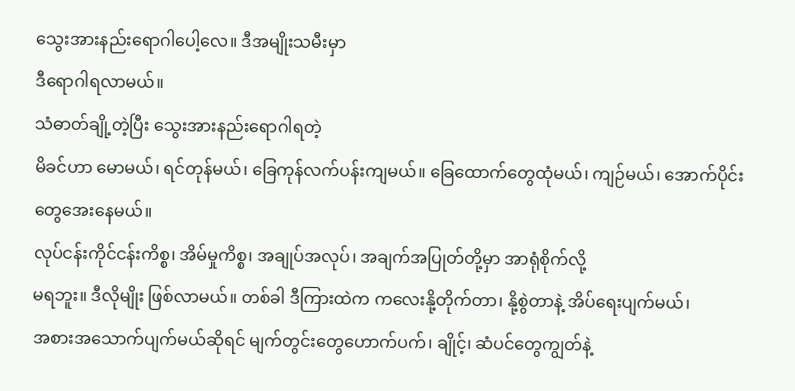သွေးအားနည်းရောဂါပေါ့လေ။ ဒီအမျိုးသမီးမှာ
ဒီရောဂါရလာမယ်။
သံဓာတ်ချို့တဲ့ပြီး သွေးအားနည်းရောဂါရတဲ့
မိခင်ဟာ မောမယ်၊ ရင်တုန်မယ်၊ ခြေကုန်လက်ပန်းကျမယ်။ ခြေထောက်တွေထုံမယ်၊ ကျဉ်မယ်၊ အောက်ပိုင်းတွေအေးနေမယ်။
လုပ်ငန်းကိုင်ငန်းကိစ္စ၊ အိမ်မှုကိစ္စ၊ အချုပ်အလုပ်၊ အချက်အပြုတ်တို့မှာ အာရုံစိုက်လို့
မရဘူး။ ဒီလိုမျိုး ဖြစ်လာမယ်။ တစ်ခါ ဒီကြားထဲက ကလေးနို့တိုက်တာ၊ နို့စွဲတာနဲ့ အိပ်ရေးပျက်မယ်၊
အစားအသောက်ပျက်မယ်ဆိုရင် မျက်တွင်းတွေဟောက်ပက်၊ ချိုင့်၊ ဆံပင်တွေကျွတ်နဲ့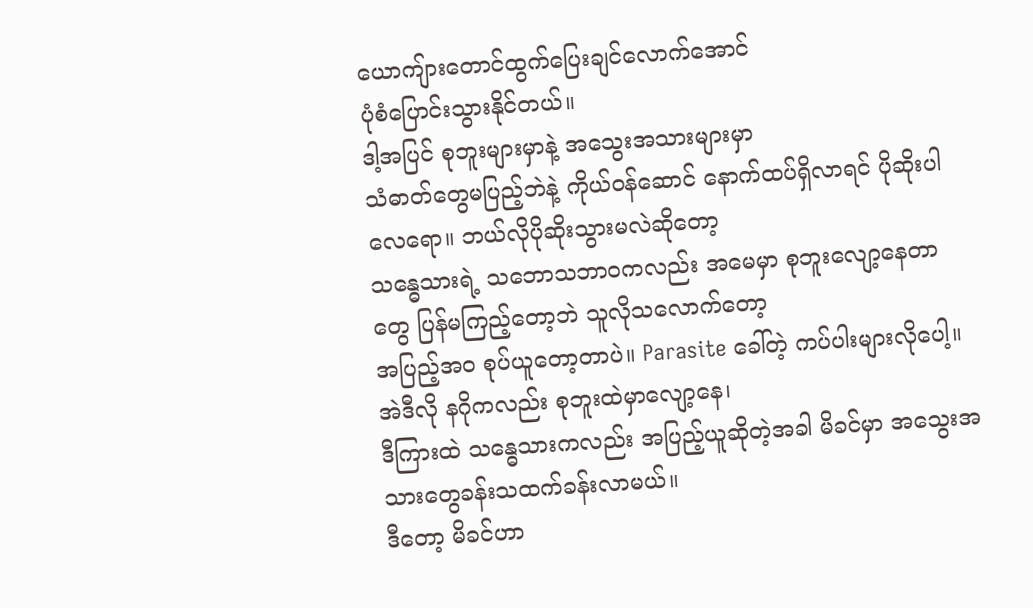ယောကျ်ားတောင်ထွက်ပြေးချင်လောက်အောင်
ပုံစံပြောင်းသွားနိုင်တယ်။
ဒါ့အပြင် စုဘူးများမှာနဲ့ အသွေးအသားများမှာ
သံဓာတ်တွေမပြည့်ဘဲနဲ့ ကိုယ်ဝန်ဆောင် နောက်ထပ်ရှိလာရင် ပိုဆိုးပါလေရော။ ဘယ်လိုပိုဆိုးသွားမလဲဆိုတော့
သန္ဓေသားရဲ့ သဘောသဘာဝကလည်း အမေမှာ စုဘူးလျော့နေတာတွေ ပြန်မကြည့်တော့ဘဲ သူလိုသလောက်တော့
အပြည့်အဝ စုပ်ယူတော့တာပဲ။ Parasite ခေါ်တဲ့ ကပ်ပါးများလိုပေါ့။ အဲဒီလို နဂိုကလည်း စုဘူးထဲမှာလျော့နေ၊
ဒီကြားထဲ သန္ဓေသားကလည်း အပြည့်ယူဆိုတဲ့အခါ မိခင်မှာ အသွေးအသားတွေခန်းသထက်ခန်းလာမယ်။
ဒီတော့ မိခင်ဟာ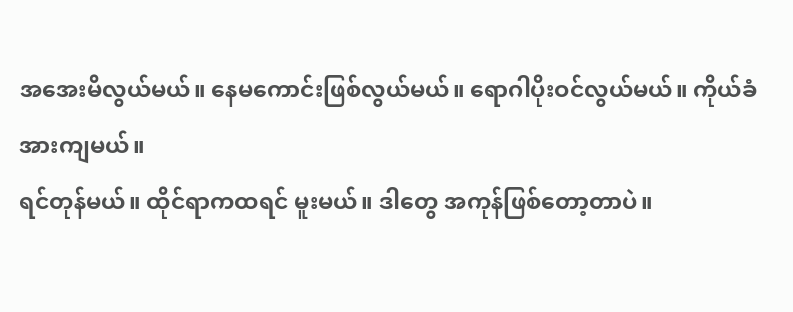အအေးမိလွယ်မယ်။ နေမကောင်းဖြစ်လွယ်မယ်။ ရောဂါပိုးဝင်လွယ်မယ်။ ကိုယ်ခံအားကျမယ်။
ရင်တုန်မယ်။ ထိုင်ရာကထရင် မူးမယ်။ ဒါတွေ အကုန်ဖြစ်တော့တာပဲ။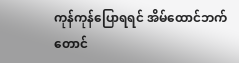ကုန်ကုန်ပြောရရင် အိမ်ထောင်ဘက်တောင်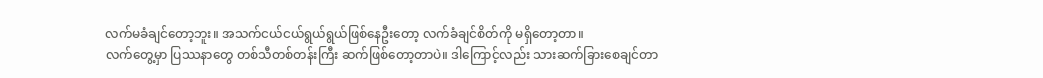လက်မခံချင်တော့ဘူး။ အသက်ငယ်ငယ်ရွယ်ရွယ်ဖြစ်နေဦးတော့ လက်ခံချင်စိတ်ကို မရှိတော့တာ။
လက်တွေ့မှာ ပြဿနာတွေ တစ်သီတစ်တန်းကြီး ဆက်ဖြစ်တော့တာပဲ။ ဒါကြောင့်လည်း သားဆက်ခြားစေချင်တာ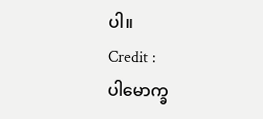ပါ။
Credit :
ပါမောက္ခ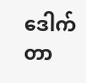ဒေါက်တာ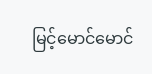မြင့်မောင်မောင်